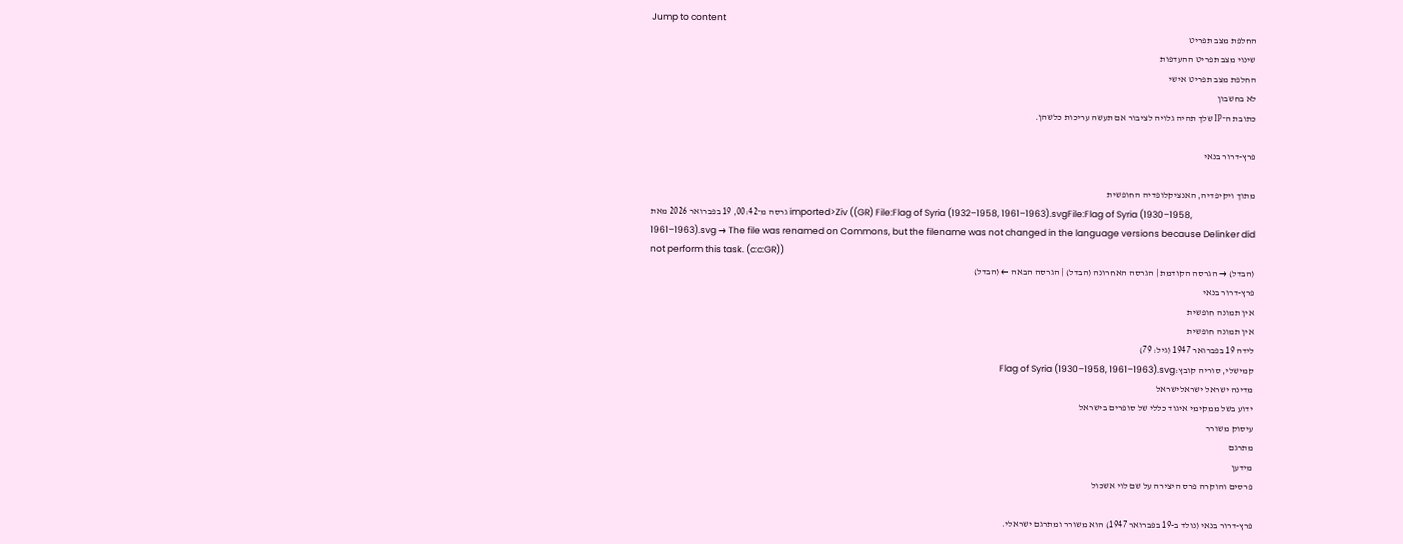Jump to content
החלפת מצב תפריט
שינוי מצב תפריט ההעדפות
החלפת מצב תפריט אישי
לא בחשבון
כתובת ה־IP שלך תהיה גלויה לציבור אם תעשה עריכות כלשהן.

פרץ-דרור בנאי

מתוך ויקיפדיה, האנציקלופדיה החופשית
גרסה מ־00:42, 19 בפברואר 2026 מאת imported>Ziv ((GR) File:Flag of Syria (1932–1958, 1961–1963).svgFile:Flag of Syria (1930–1958, 1961–1963).svg → The file was renamed on Commons, but the filename was not changed in the language versions because Delinker did not perform this task. (c:c:GR))
(הבדל) → הגרסה הקודמת | הגרסה האחרונה (הבדל) | הגרסה הבאה ← (הבדל)
פרץ-דרור בנאי
אין תמונה חופשית
אין תמונה חופשית
לידה 19 בפברואר 1947 (גיל: 79)
קמישלי, סוריה קובץ:Flag of Syria (1930–1958, 1961–1963).svg
מדינה ישראל ישראלישראל
ידוע בשל ממקימי איגוד כללי של סופרים בישראל
עיסוק משורר
מתרגם
מידען
פרסים והוקרה פרס היצירה על שם לוי אשכול

פרץ-דרור בנאי (נולד ב-19 בפברואר 1947) הוא משורר ומתרגם ישראלי.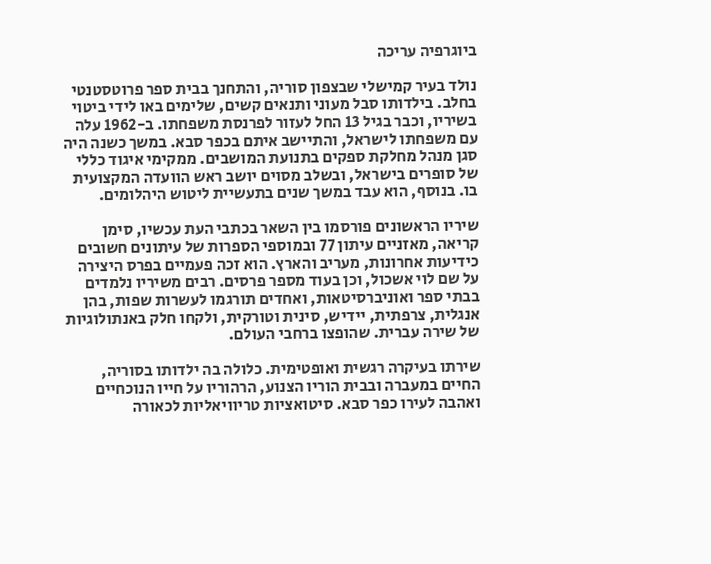ביוגרפיה עריכה

נולד בעיר קמישלי שבצפון סוריה, והתחנך בבית ספר פרוטסטנטי בחלב. בילדותו סבל מעוני ותנאים קשים, שלימים באו לידי ביטוי בשיריו, וכבר בגיל 13 החל לעזור לפרנסת משפחתו. ב-1962 עלה עם משפחתו לישראל, והתיישב איתם בכפר סבא. במשך כשנה היה סגן מנהל מחלקת ספקים בתנועת המושבים. ממקימי איגוד כללי של סופרים בישראל, ובשלב מסוים יושב ראש הוועדה המקצועית בו. בנוסף, הוא עבד במשך שנים בתעשיית ליטוש היהלומים.

שיריו הראשונים פורסמו בין השאר בכתבי העת עכשיו, סימן קריאה, מאזניים עיתון 77 ובמוספי הספרות של עיתונים חשובים כידיעות אחרונות, מעריב והארץ. הוא זכה פעמיים בפרס היצירה על שם לוי אשכול, וכן בעוד מספר פרסים. רבים משיריו נלמדים בבתי ספר ואוניברסיטאות, ואחדים תורגמו לעשרות שפות, בהן אנגלית, צרפתית, יידיש, סינית וטורקית, ולקחו חלק באנתולוגיות של שירה עברית. שהופצו ברחבי העולם.

שירתו בעיקרה רגשית ואופטימית. כלולה בה ילדותו בסוריה, החיים במעברה ובבית הוריו הצנוע, הרהוריו על חייו הנוכחיים ואהבה לעירו כפר סבא. סיטואציות טריוויאליות לכאורה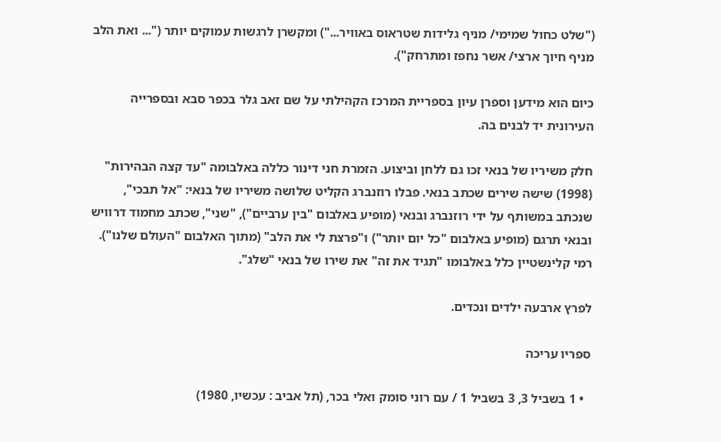("שלט כחול שמימי/ מניף גלידות שטראוס באוויר...") ומקשרן לרגשות עמוקים יותר ("... ואת הלב מניף חיוך ארצי/ אשר נחפז ומתרחק").

כיום הוא מידען וספרן עיון בספריית המרכז הקהילתי על שם זאב גלר בכפר סבא ובספרייה העירונית יד לבנים בה.

חלק משיריו של בנאי זכו גם ללחן וביצוע. הזמרת חני דינור כללה באלבומה "עד קצה הבהירות" (1998) שישה שירים שכתב בנאי. פבלו רוזנברג הקליט שלושה משיריו של בנאי: "אל תבכי", שנכתב במשותף על ידי רוזנברג ובנאי (מופיע באלבום "בין ערביים"), "שני", שכתב מחמוד דרוויש ובנאי תרגם (מופיע באלבום "כל יום יותר") ו"פרצת לי את הלב" (מתוך האלבום "העולם שלנו"). רמי קלינשטיין כלל באלבומו "תגיד את זה" את שירו של בנאי "שלג".

לפרץ ארבעה ילדים ונכדים.

ספריו עריכה

  • 1 בשביל 3, 3 בשביל 1 / עם רוני סומק ואלי בכר, (תל אביב : עכשיו, 1980)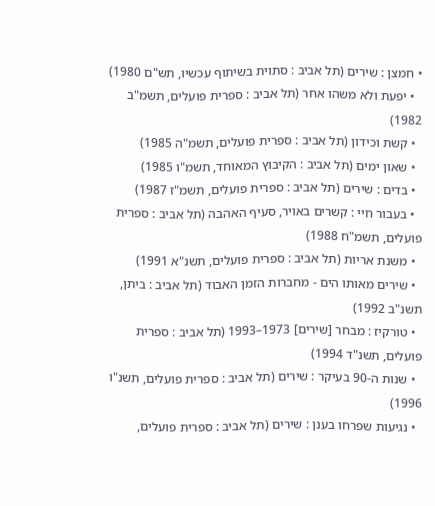• חמצן : שירים (תל אביב : סתוית בשיתוף עכשיו, תש"ם 1980)
  • יפעת ולא משהו אחר (תל אביב : ספרית פועלים, תשמ"ב 1982)
  • קשת וכידון (תל אביב : ספרית פועלים, תשמ"ה 1985)
  • שאון ימים (תל אביב : הקיבוץ המאוחד, תשמ"ו 1985)
  • בדים : שירים (תל אביב : ספרית פועלים, תשמ"ז 1987)
  • בעבור חיי : קשרים באויר, סעיף האהבה (תל אביב : ספרית פועלים, תשמ"ח 1988)
  • משנת אריות (תל אביב : ספרית פועלים, תשנ"א 1991)
  • שירים מאותו הים - מחברות הזמן האבוד (תל אביב : ביתן, תשנ"ב 1992)
  • טורקיז : מבחר [שירים] 1973–1993 (תל אביב : ספרית פועלים, תשנ"ד 1994)
  • שנות ה-90 בעיקר : שירים (תל אביב : ספרית פועלים, תשנ"ו 1996)
  • נגיעות שפרחו בענן : שירים (תל אביב : ספרית פועלים,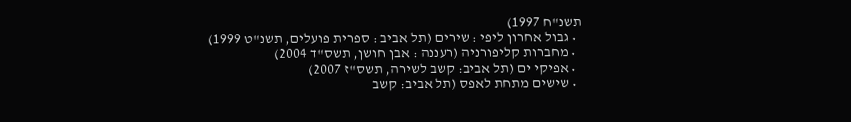תשנ"ח 1997)
  • גבול אחרון ליפי : שירים (תל אביב : ספרית פועלים, תשנ"ט 1999)
  • מחברות קליפורניה (רעננה : אבן חושן, תשס"ד 2004)
  • אפיקי ים (תל אביב: קשב לשירה, תשס"ז 2007)
  • שישים מתחת לאפס (תל אביב: קשב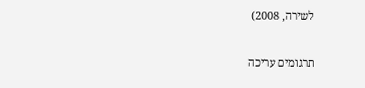לשירה, 2008)

תרגומים עריכה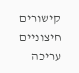קישורים חיצוניים עריכה